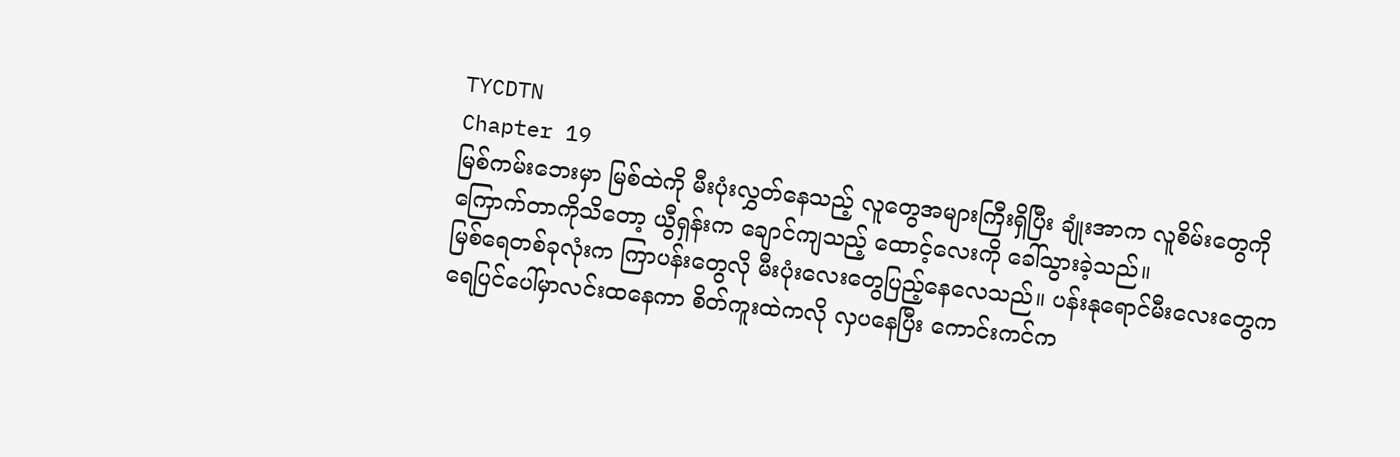TYCDTN
Chapter 19
မြစ်ကမ်းဘေးမှာ မြစ်ထဲကို မီးပုံးလွှတ်နေသည့် လူတွေအများကြီးရှိပြီး ချုံးအာက လူစိမ်းတွေကိုကြောက်တာကိုသိတော့ ယွီရှန်းက ချောင်ကျသည့် ထောင့်လေးကို ခေါ်သွားခဲ့သည်။
မြစ်ရေတစ်ခုလုံးက ကြာပန်းတွေလို မီးပုံးလေးတွေပြည့်နေလေသည်။ ပန်းနုရောင်မီးလေးတွေက ရေပြင်ပေါ်မှာလင်းထနေကာ စိတ်ကူးထဲကလို လှပနေပြီး ကောင်းကင်က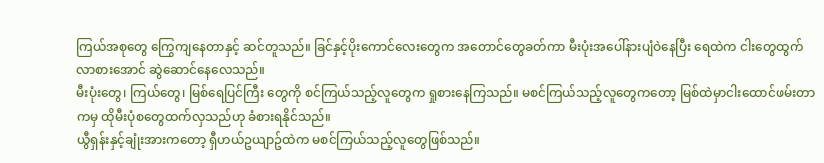ကြယ်အစုတွေ ကြွေကျနေတာနှင့် ဆင်တူသည်။ ခြင်နှင့်ပိုးကောင်လေးတွေက အတောင်တွေခတ်ကာ မီးပုံးအပေါ်နားပျံဝဲနေပြီး ရေထဲက ငါးတွေထွက်လာစားအောင် ဆွဲဆောင်နေလေသည်။
မီးပုံးတွေ၊ ကြယ်တွေ၊ မြစ်ရေပြင်ကြီး တွေကို စင်ကြယ်သည့်လူတွေက ရှုစားနေကြသည်။ မစင်ကြယ်သည့်လူတွေကတော့ မြစ်ထဲမှာငါးထောင်ဖမ်းတာကမှ ထိုမီးပုံစတွေထက်လှသည်ဟု ခံစားရနိုင်သည်။
ယွီရှန်းနှင့်ချုံးအားကတော့ ရှီဟယ်ဥယျာဥ်ထဲက မစင်ကြယ်သည့်လူတွေဖြစ်သည်။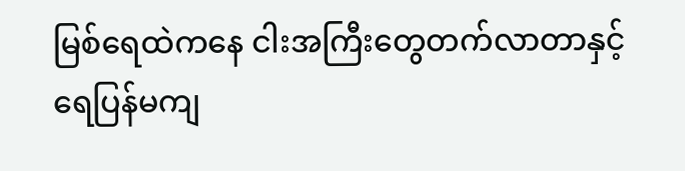မြစ်ရေထဲကနေ ငါးအကြီးတွေတက်လာတာနှင့် ရေပြန်မကျ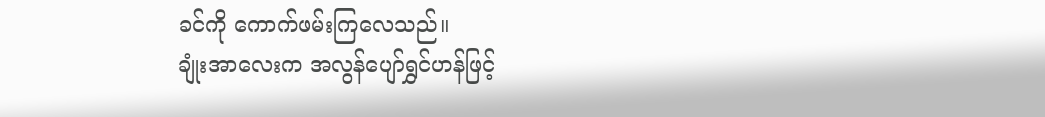ခင်ကို ကောက်ဖမ်းကြလေသည်။
ချုံးအာလေးက အလွန်ပျော်ရွှင်ဟန်ဖြင့်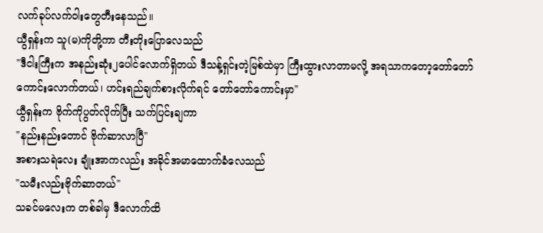လက်ခုပ်လက်ဝါးတွေတီးနေသည်။
ယွီရှန်းက သူ(မ)ကိုတို့ကာ တီးတိုးပြောလေသည်
"ဒီငါးကြီးက အနည်းဆုံး၂ပေါင်လောက်ရှိတယ် ဒီသန့်ရှင်းတဲ့မြစ်ထဲမှာ ကြီးထွားလာတာမလို့ အရသာကတော့တော်တော်ကောင်းလောက်တယ်၊ ဟင်းရည်ချက်စားလိုက်ရင် တော်တော်ကောင်းမှာ"
ယွီရှန်းက ဗိုက်ကိုပွတ်လိုက်ပြီး သက်ပြင်းချကာ
"နည်းနည်းတောင် ဗိုက်ဆာလာပြီ"
အစားသရဲလေး ချုံးအာကလည်း အခိုင်အမာထောက်ခံလေသည်
"သမီးလည်းဗိုက်ဆာတယ်"
သခင်မလေးက တစ်ခါမှ ဒီလောက်ထိ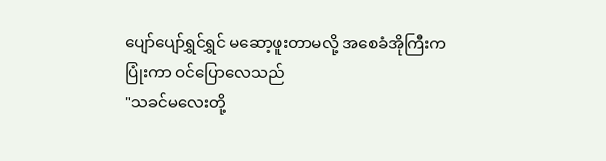ပျော်ပျော်ရွှင်ရွှင် မဆော့ဖူးတာမလို့ အစေခံအိုကြီးက ပြုံးကာ ဝင်ပြောလေသည်
"သခင်မလေးတို့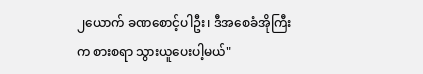၂ယောက် ခဏစောင့်ပါဦး၊ ဒီအစေခံအိုကြီးက စားစရာ သွားယူပေးပါ့မယ်"